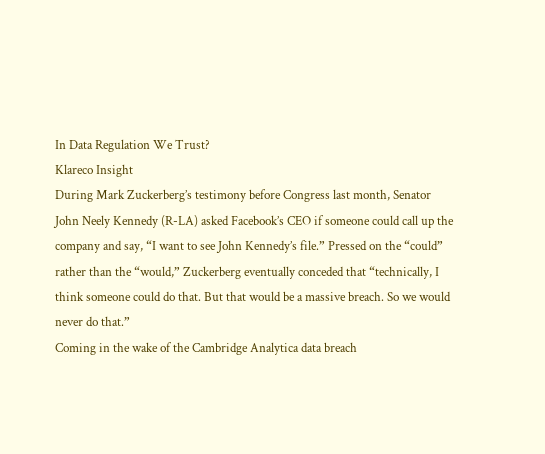In Data Regulation We Trust?
Klareco Insight
During Mark Zuckerberg’s testimony before Congress last month, Senator John Neely Kennedy (R-LA) asked Facebook’s CEO if someone could call up the company and say, “I want to see John Kennedy’s file.” Pressed on the “could” rather than the “would,” Zuckerberg eventually conceded that “technically, I think someone could do that. But that would be a massive breach. So we would never do that.”
Coming in the wake of the Cambridge Analytica data breach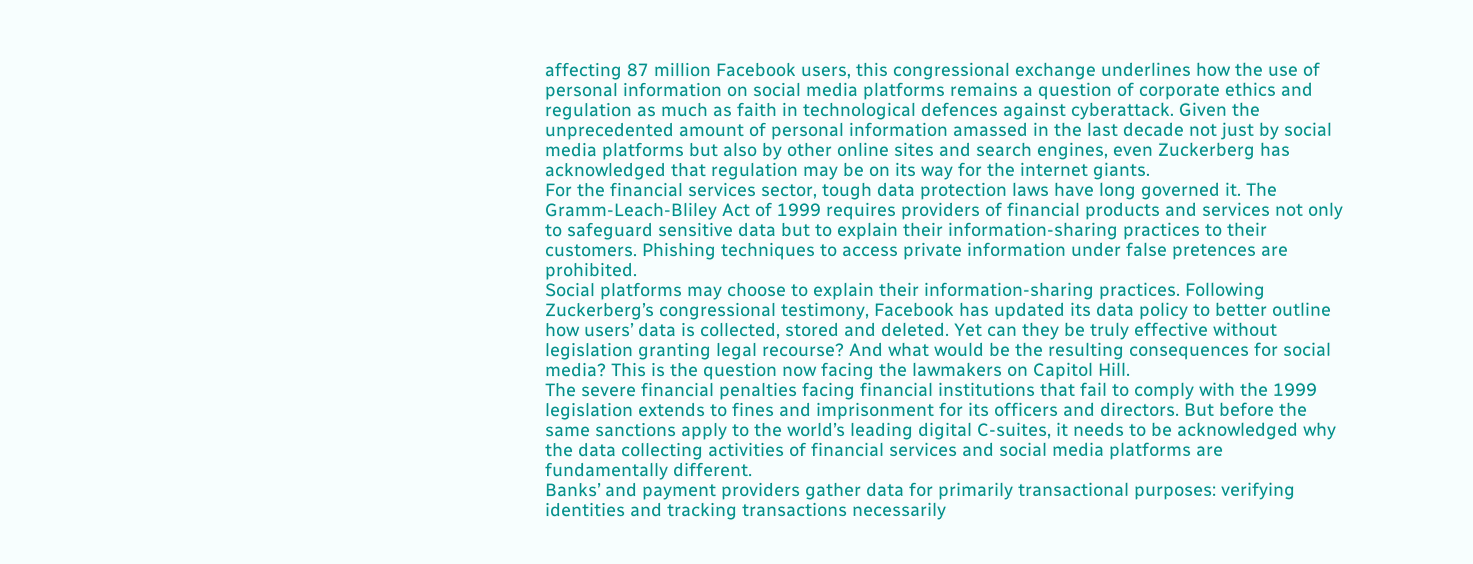affecting 87 million Facebook users, this congressional exchange underlines how the use of personal information on social media platforms remains a question of corporate ethics and regulation as much as faith in technological defences against cyberattack. Given the unprecedented amount of personal information amassed in the last decade not just by social media platforms but also by other online sites and search engines, even Zuckerberg has acknowledged that regulation may be on its way for the internet giants.
For the financial services sector, tough data protection laws have long governed it. The Gramm-Leach-Bliley Act of 1999 requires providers of financial products and services not only to safeguard sensitive data but to explain their information-sharing practices to their customers. Phishing techniques to access private information under false pretences are prohibited.
Social platforms may choose to explain their information-sharing practices. Following Zuckerberg’s congressional testimony, Facebook has updated its data policy to better outline how users’ data is collected, stored and deleted. Yet can they be truly effective without legislation granting legal recourse? And what would be the resulting consequences for social media? This is the question now facing the lawmakers on Capitol Hill.
The severe financial penalties facing financial institutions that fail to comply with the 1999 legislation extends to fines and imprisonment for its officers and directors. But before the same sanctions apply to the world’s leading digital C-suites, it needs to be acknowledged why the data collecting activities of financial services and social media platforms are fundamentally different.
Banks’ and payment providers gather data for primarily transactional purposes: verifying identities and tracking transactions necessarily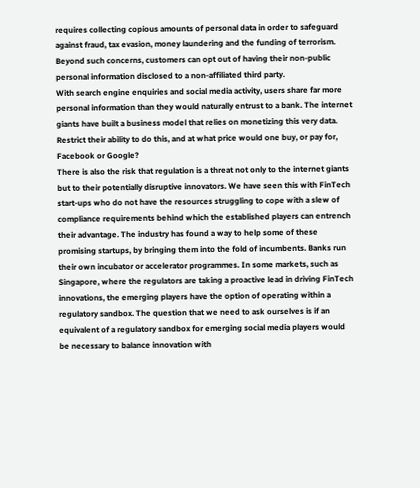requires collecting copious amounts of personal data in order to safeguard against fraud, tax evasion, money laundering and the funding of terrorism. Beyond such concerns, customers can opt out of having their non-public personal information disclosed to a non-affiliated third party.
With search engine enquiries and social media activity, users share far more personal information than they would naturally entrust to a bank. The internet giants have built a business model that relies on monetizing this very data. Restrict their ability to do this, and at what price would one buy, or pay for, Facebook or Google?
There is also the risk that regulation is a threat not only to the internet giants but to their potentially disruptive innovators. We have seen this with FinTech start-ups who do not have the resources struggling to cope with a slew of compliance requirements behind which the established players can entrench their advantage. The industry has found a way to help some of these promising startups, by bringing them into the fold of incumbents. Banks run their own incubator or accelerator programmes. In some markets, such as Singapore, where the regulators are taking a proactive lead in driving FinTech innovations, the emerging players have the option of operating within a regulatory sandbox. The question that we need to ask ourselves is if an equivalent of a regulatory sandbox for emerging social media players would be necessary to balance innovation with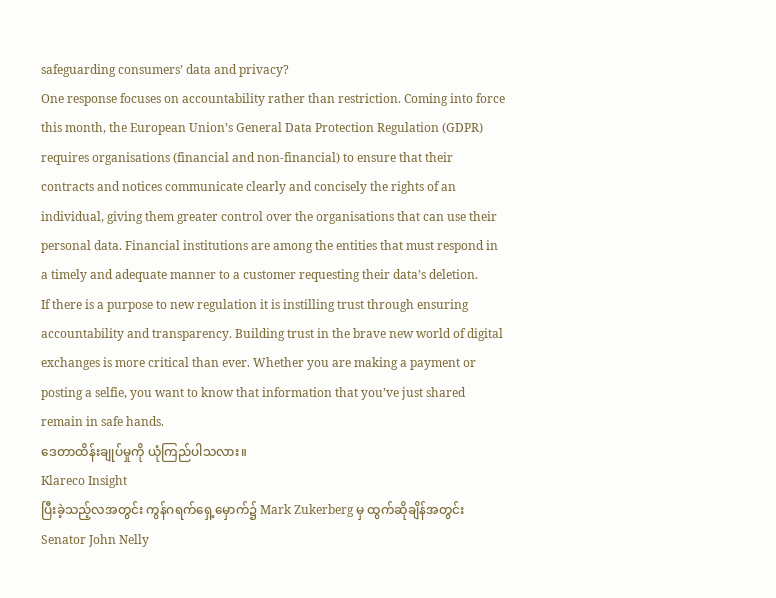safeguarding consumers’ data and privacy?
One response focuses on accountability rather than restriction. Coming into force this month, the European Union’s General Data Protection Regulation (GDPR) requires organisations (financial and non-financial) to ensure that their contracts and notices communicate clearly and concisely the rights of an individual, giving them greater control over the organisations that can use their personal data. Financial institutions are among the entities that must respond in a timely and adequate manner to a customer requesting their data’s deletion.
If there is a purpose to new regulation it is instilling trust through ensuring accountability and transparency. Building trust in the brave new world of digital exchanges is more critical than ever. Whether you are making a payment or posting a selfie, you want to know that information that you’ve just shared remain in safe hands.
ဒေတာထိန်းချုပ်မှုကို ယုံကြည်ပါသလား။
Klareco Insight
ပြီးခဲ့သည့်လအတွင်း ကွန်ဂရက်ရှေ့မှောက်၌ Mark Zukerberg မှ ထွက်ဆိုချိန်အတွင်း Senator John Nelly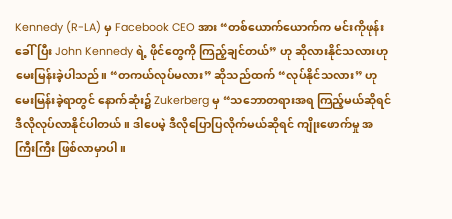Kennedy (R-LA) မှ Facebook CEO အား “တစ်ယောက်ယောက်က မင်းကိုဖုန်းခေါ်ပြီး John Kennedy ရဲ့ ဖိုင်တွေကို ကြည့်ချင်တယ်” ဟု ဆိုလားနိုင်သလားဟု မေးမြန်းခဲ့ပါသည်။ “တကယ်လုပ်မလား” ဆိုသည်ထက် “လုပ်နိုင်သလား” ဟု မေးမြန်းခဲ့ရာတွင် နောက်ဆုံး၌ Zukerberg မှ “သဘောတရားအရ ကြည့်မယ်ဆိုရင် ဒီလိုလုပ်လာနိုင်ပါတယ်။ ဒါပေမဲ့ ဒီလိုပြောပြလိုက်မယ်ဆိုရင် ကျိုးဖောက်မှု အကြီးကြီး ဖြစ်လာမှာပါ။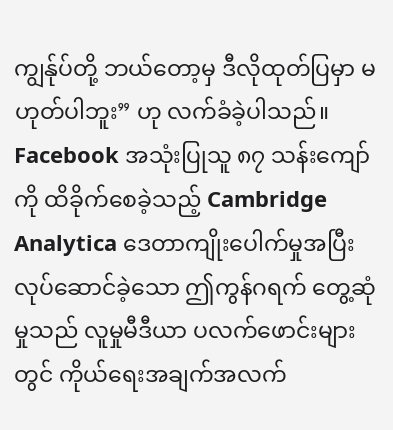ကျွန်ုပ်တို့ ဘယ်တော့မှ ဒီလိုထုတ်ပြမှာ မဟုတ်ပါဘူး” ဟု လက်ခံခဲ့ပါသည်။
Facebook အသုံးပြုသူ ၈၇ သန်းကျော်ကို ထိခိုက်စေခဲ့သည့် Cambridge Analytica ဒေတာကျိုးပေါက်မှုအပြီး လုပ်ဆောင်ခဲ့သော ဤကွန်ဂရက် တွေ့ဆုံမှုသည် လူမှုမီဒီယာ ပလက်ဖောင်းများတွင် ကိုယ်ရေးအချက်အလက်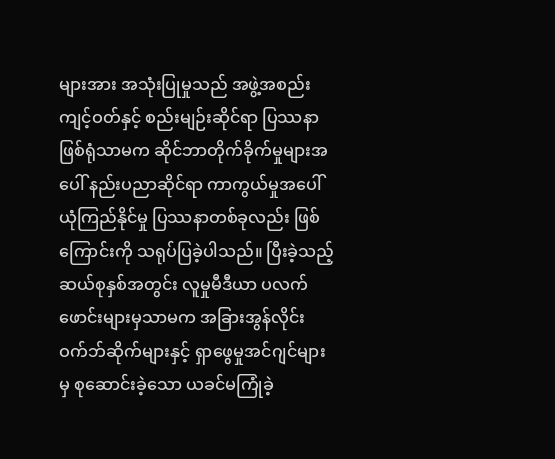များအား အသုံးပြုမှုသည် အဖွဲ့အစည်း ကျင့်ဝတ်နှင့် စည်းမျဉ်းဆိုင်ရာ ပြဿနာဖြစ်ရုံသာမက ဆိုင်ဘာတိုက်ခိုက်မှုများအပေါ် နည်းပညာဆိုင်ရာ ကာကွယ်မှုအပေါ် ယုံကြည်နိုင်မှု ပြဿနာတစ်ခုလည်း ဖြစ်ကြောင်းကို သရုပ်ပြခဲ့ပါသည်။ ပြီးခဲ့သည့် ဆယ်စုနှစ်အတွင်း လူမှုမီဒီယာ ပလက်ဖောင်းများမှသာမက အခြားအွန်လိုင်းဝက်ဘ်ဆိုက်များနှင့် ရှာဖွေမှုအင်ဂျင်များမှ စုဆောင်းခဲ့သော ယခင်မကြုံခဲ့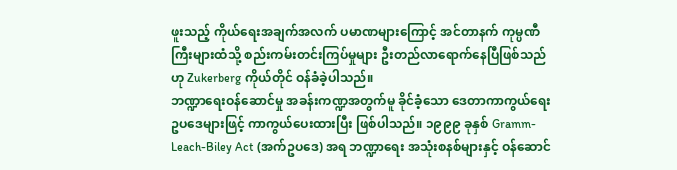ဖူးသည့် ကိုယ်ရေးအချက်အလက် ပမာဏများကြောင့် အင်တာနက် ကုမ္ပဏီကြီးများထံသို့ စည်းကမ်းတင်းကြပ်မှုများ ဦးတည်လာရောက်နေပြီဖြစ်သည်ဟု Zukerberg ကိုယ်တိုင် ဝန်ခံခဲ့ပါသည်။
ဘဏ္ဍာရေးဝန်ဆောင်မှု အခန်းကဏ္ဍအတွက်မူ ခိုင်ခံ့သော ဒေတာကာကွယ်ရေး ဥပဒေများဖြင့် ကာကွယ်ပေးထားပြီး ဖြစ်ပါသည်။ ၁၉၉၉ ခုနှစ် Gramm-Leach-Biley Act (အက်ဥပဒေ) အရ ဘဏ္ဍာရေး အသုံးစနစ်များနှင့် ဝန်ဆောင်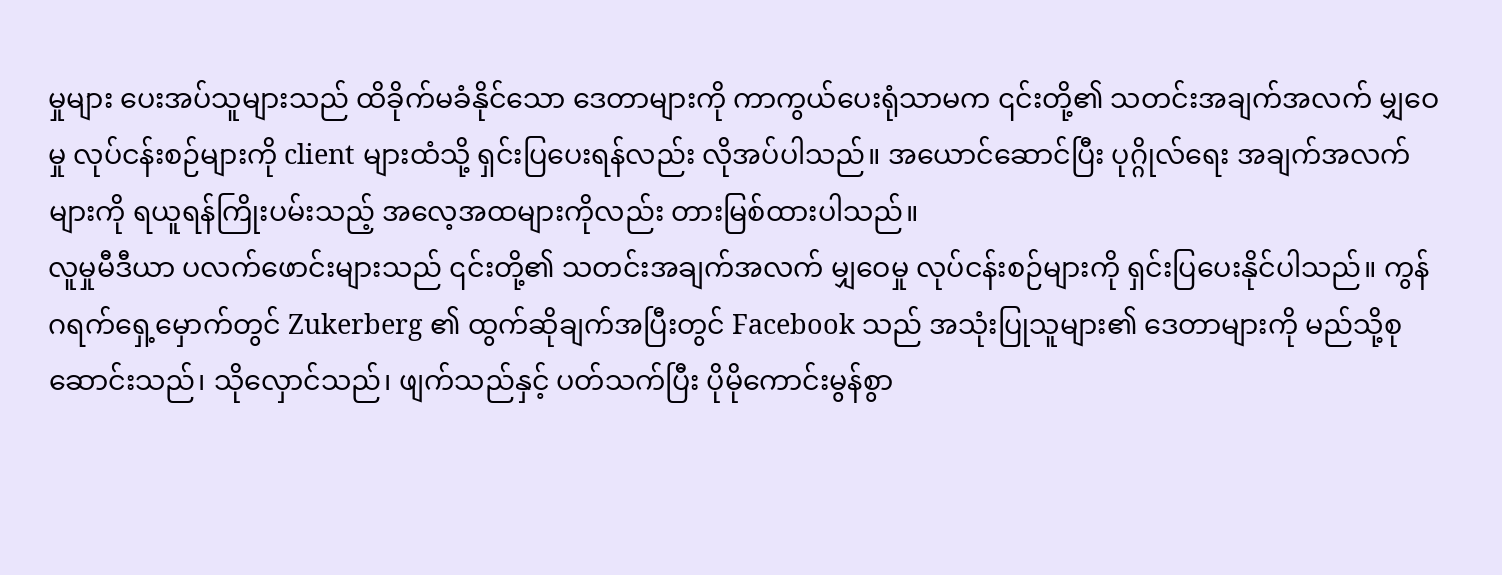မှုများ ပေးအပ်သူများသည် ထိခိုက်မခံနိုင်သော ဒေတာများကို ကာကွယ်ပေးရုံသာမက ၎င်းတို့၏ သတင်းအချက်အလက် မျှဝေမှု လုပ်ငန်းစဉ်များကို client များထံသို့ ရှင်းပြပေးရန်လည်း လိုအပ်ပါသည်။ အယောင်ဆောင်ပြီး ပုဂ္ဂိုလ်ရေး အချက်အလက်များကို ရယူရန်ကြိုးပမ်းသည့် အလေ့အထများကိုလည်း တားမြစ်ထားပါသည်။
လူမှုမီဒီယာ ပလက်ဖောင်းများသည် ၎င်းတို့၏ သတင်းအချက်အလက် မျှဝေမှု လုပ်ငန်းစဉ်များကို ရှင်းပြပေးနိုင်ပါသည်။ ကွန်ဂရက်ရှေ့မှောက်တွင် Zukerberg ၏ ထွက်ဆိုချက်အပြီးတွင် Facebook သည် အသုံးပြုသူများ၏ ဒေတာများကို မည်သို့စုဆောင်းသည်၊ သိုလှောင်သည်၊ ဖျက်သည်နှင့် ပတ်သက်ပြီး ပိုမိုကောင်းမွန်စွာ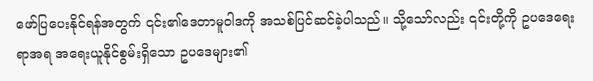ဖော်ပြပေးနိုင်ရန်အတွက် ၎င်း၏ဒေတာမူဝါဒကို အသစ်ပြင်ဆင်ခဲ့ပါသည်။ သို့သော်လည်း ၎င်းတို့ကို ဥပဒေရေးရာအရ အရေးယူနိုင်စွမ်းရှိသော ဥပဒေများ၏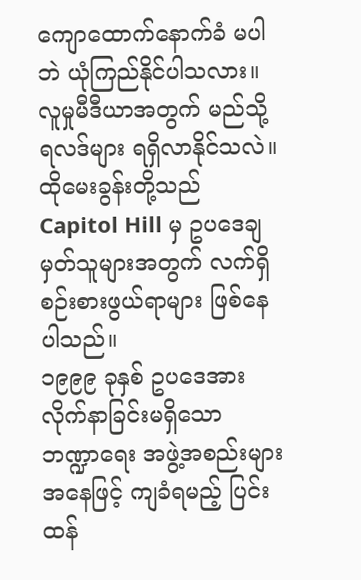ကျောထောက်နောက်ခံ မပါဘဲ ယုံကြည်နိုင်ပါသလား။ လူမှုမီဒီယာအတွက် မည်သို့ရလဒ်များ ရရှိလာနိုင်သလဲ။ ထိုမေးခွန်းတို့သည် Capitol Hill မှ ဥပဒေချမှတ်သူများအတွက် လက်ရှိစဉ်းစားဖွယ်ရာများ ဖြစ်နေပါသည်။
၁၉၉၉ ခုနှစ် ဥပဒေအား လိုက်နာခြင်းမရှိသော ဘဏ္ဍာရေး အဖွဲ့အစည်းများအနေဖြင့် ကျခံရမည့် ပြင်းထန်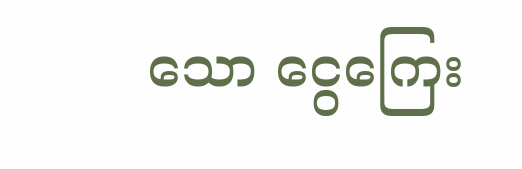သော ငွေကြေး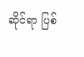ဆိုင်ရာ ပြစ်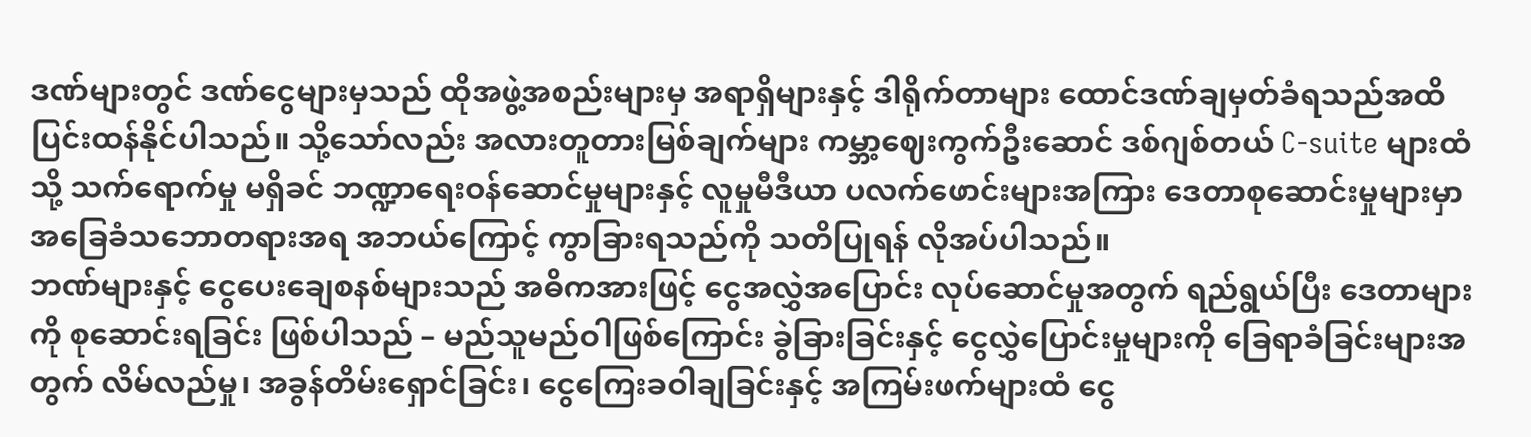ဒဏ်များတွင် ဒဏ်ငွေများမှသည် ထိုအဖွဲ့အစည်းများမှ အရာရှိများနှင့် ဒါရိုက်တာများ ထောင်ဒဏ်ချမှတ်ခံရသည်အထိ ပြင်းထန်နိုင်ပါသည်။ သို့သော်လည်း အလားတူတားမြစ်ချက်များ ကမ္ဘာ့ဈေးကွက်ဦးဆောင် ဒစ်ဂျစ်တယ် C-suite များထံသို့ သက်ရောက်မှု မရှိခင် ဘဏ္ဍာရေးဝန်ဆောင်မှုများနှင့် လူမှုမီဒီယာ ပလက်ဖောင်းများအကြား ဒေတာစုဆောင်းမှုများမှာ အခြေခံသဘောတရားအရ အဘယ်ကြောင့် ကွာခြားရသည်ကို သတိပြုရန် လိုအပ်ပါသည်။
ဘဏ်များနှင့် ငွေပေးချေစနစ်များသည် အဓိကအားဖြင့် ငွေအလွှဲအပြောင်း လုပ်ဆောင်မှုအတွက် ရည်ရွယ်ပြီး ဒေတာများကို စုဆောင်းရခြင်း ဖြစ်ပါသည် – မည်သူမည်ဝါဖြစ်ကြောင်း ခွဲခြားခြင်းနှင့် ငွေလွှဲပြောင်းမှုများကို ခြေရာခံခြင်းများအတွက် လိမ်လည်မှု၊ အခွန်တိမ်းရှောင်ခြင်း၊ ငွေကြေးခဝါချခြင်းနှင့် အကြမ်းဖက်များထံ ငွေ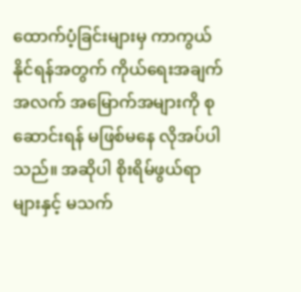ထောက်ပံ့ခြင်းများမှ ကာကွယ်နိုင်ရန်အတွက် ကိုယ်ရေးအချက်အလက် အမြောက်အများကို စုဆောင်းရန် မဖြစ်မနေ လိုအပ်ပါသည်။ အဆိုပါ စိုးရိမ်ဖွယ်ရာများနှင့် မသက်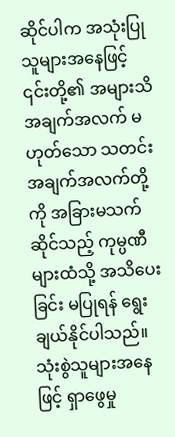ဆိုင်ပါက အသုံးပြုသူများအနေဖြင့် ၎င်းတို့၏ အများသိအချက်အလက် မဟုတ်သော သတင်းအချက်အလက်တို့ကို အခြားမသက်ဆိုင်သည့် ကုမ္ပဏီများထံသို့ အသိပေးခြင်း မပြုရန် ရွေးချယ်နိုင်ပါသည်။
သုံးစွဲသူများအနေဖြင့် ရှာဖွေမှု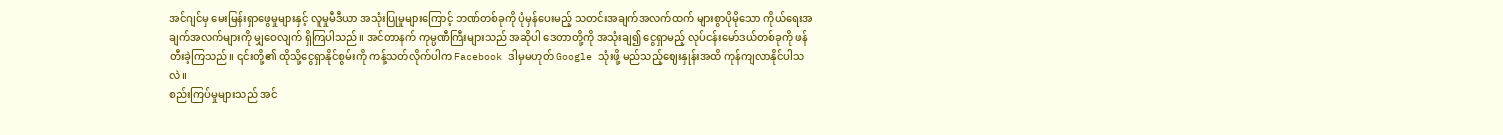အင်ဂျင်မှ မေးမြန်းရှာဖွေမှုများနှင့် လူမှုမီဒီယာ အသုံးပြုမှုများကြောင့် ဘဏ်တစ်ခုကို ပုံမှန်ပေးမည့် သတင်းအချက်အလက်ထက် များစွာပိုမိုသော ကိုယ်ရေးအချက်အလက်များကို မျှဝေလျက် ရှိကြပါသည်။ အင်တာနက် ကုမ္ပဏီကြီးများသည် အဆိုပါ ဒေတာတို့ကို အသုံးချ၍ ငွေရှာမည့် လုပ်ငန်းမော်ဒယ်တစ်ခုကို ဖန်တီးခဲ့ကြသည်။ ၎င်းတို့၏ ထိုသို့ငွေရှာနိုင်စွမ်းကို ကန့်သတ်လိုက်ပါက Facebook ဒါမှမဟုတ် Google သုံးဖို့ မည်သည့်ဈေးနှုန်းအထိ ကုန်ကျလာနိုင်ပါသလဲ။
စည်းကြပ်မှုများသည် အင်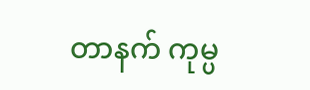တာနက် ကုမ္ပ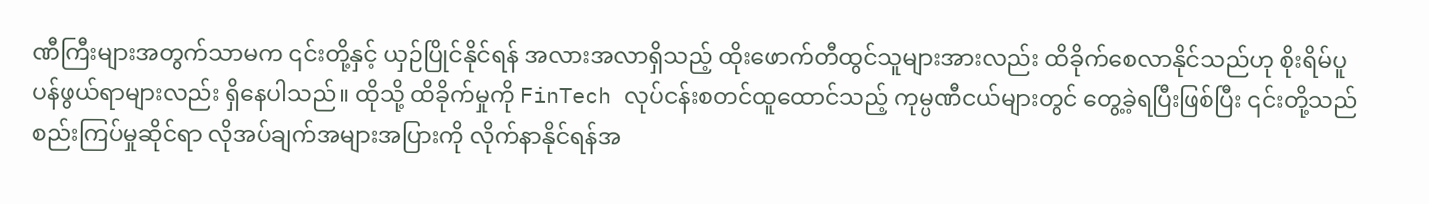ဏီကြီးများအတွက်သာမက ၎င်းတို့နှင့် ယှဉ်ပြိုင်နိုင်ရန် အလားအလာရှိသည့် ထိုးဖောက်တီထွင်သူများအားလည်း ထိခိုက်စေလာနိုင်သည်ဟု စိုးရိမ်ပူပန်ဖွယ်ရာများလည်း ရှိနေပါသည်။ ထိုသို့ ထိခိုက်မှုကို FinTech လုပ်ငန်းစတင်ထူထောင်သည့် ကုမ္ပဏီငယ်များတွင် တွေ့ခဲ့ရပြီးဖြစ်ပြီး ၎င်းတို့သည် စည်းကြပ်မှုဆိုင်ရာ လိုအပ်ချက်အများအပြားကို လိုက်နာနိုင်ရန်အ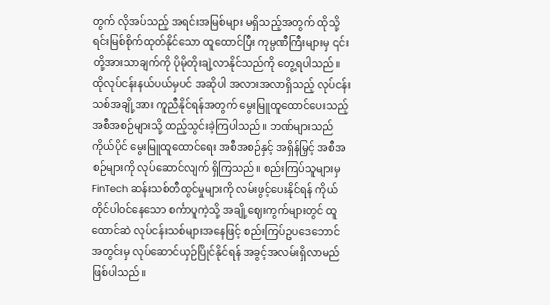တွက် လိုအပ်သည့် အရင်းအမြစ်များ မရှိသည့်အတွက် ထိုသို့ ရင်းမြစ်စိုက်ထုတ်နိုင်သော ထူထောင်ပြီး ကုမ္ပဏီကြီးများမှ ၎င်းတို့အားသာချက်ကို ပိုမိုတိုးချဲ့လာနိုင်သည်ကို တွေ့ရပါသည်။ ထိုလုပ်ငန်းနယ်ပယ်မှပင် အဆိုပါ အလားအလာရှိသည့် လုပ်ငန်းသစ်အချို့အား ကူညီနိုင်ရန်အတွက် မွေးမြူထူထောင်ပေးသည့် အစီအစဉ်များသို့ ထည့်သွင်းခဲ့ကြပါသည်။ ဘဏ်များသည် ကိုယ်ပိုင် မွေးမြူထူထောင်ရေး အစီအစဉ်နှင့် အရှိန်မြှင့် အစီအစဉ်များကို လုပ်ဆောင်လျက် ရှိကြသည်။ စည်းကြပ်သူများမှ FinTech ဆန်းသစ်တီထွင်မှုများကို လမ်းဖွင့်ပေးနိုင်ရန် ကိုယ်တိုင်ပါဝင်နေသော စင်္ကာပူကဲ့သို့ အချို့ဈေးကွက်များတွင် ထူထောင်ဆဲ လုပ်ငန်းသစ်များအနေဖြင့် စည်းကြပ်ဥပဒေဘောင် အတွင်းမှ လုပ်ဆောင်ယှဉ်ပြိုင်နိုင်ရန် အခွင့်အလမ်းရှိလာမည် ဖြစ်ပါသည်။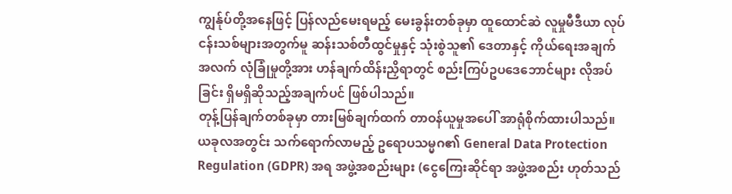ကျွန်ုပ်တို့အနေဖြင့် ပြန်လည်မေးရမည့် မေးခွန်းတစ်ခုမှာ ထူထောင်ဆဲ လူမှုမီဒီယာ လုပ်ငန်းသစ်များအတွက်မူ ဆန်းသစ်တီထွင်မှုနှင့် သုံးစွဲသူ၏ ဒေတာနှင့် ကိုယ်ရေးအချက်အလက် လုံခြုံမှုတို့အား ဟန်ချက်ထိန်းညှိရာတွင် စည်းကြပ်ဥပဒေဘောင်များ လိုအပ်ခြင်း ရှိမရှိဆိုသည့်အချက်ပင် ဖြစ်ပါသည်။
တုန့်ပြန်ချက်တစ်ခုမှာ တားမြစ်ချက်ထက် တာဝန်ယူမှုအပေါ် အာရုံစိုက်ထားပါသည်။ ယခုလအတွင်း သက်ရောက်လာမည့် ဥရောပသမ္မဂ၏ General Data Protection Regulation (GDPR) အရ အဖွဲ့အစည်းများ (ငွေကြေးဆိုင်ရာ အဖွဲ့အစည်း ဟုတ်သည်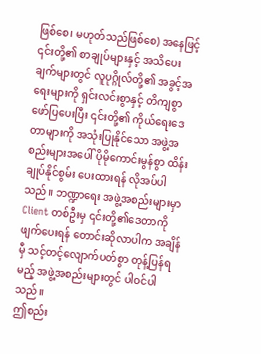ဖြစ်စေ၊ မဟုတ်သည်ဖြစ်စေ) အနေဖြင့် ၎င်းတို့၏ စာချုပ်များနှင့် အသိပေးချက်များတွင် လူပုဂ္ဂိုလ်တို့၏ အခွင့်အရေးများကို ရှင်းလင်းစွာနှင့် တိကျစွာဖော်ပြပေးပြီး ၎င်းတို့၏ ကိုယ်ရေးဒေတာများကို အသုံးပြုနိုင်သော အဖွဲ့အစည်းများအပေါ် ပိုမိုကောင်းမွန်စွာ ထိန်းချုပ်နိုင်စွမ်း ပေးထားရန် လိုအပ်ပါသည်။ ဘဏ္ဍာရေး အဖွဲ့အစည်းများမှာ Client တစ်ဦးမှ ၎င်းတို့၏ဒေတာကို ဖျက်ပေးရန် တောင်းဆိုလာပါက အချိန်မှီ သင့်တင့်လျောက်ပတ်စွာ တုန့်ပြန်ရမည့် အဖွဲ့အစည်းများတွင် ပါဝင်ပါသည်။
ဤစည်း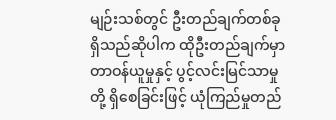မျဉ်းသစ်တွင် ဦးတည်ချက်တစ်ခု ရှိသည်ဆိုပါက ထိုဦးတည်ချက်မှာ တာဝန်ယူမှုနှင့် ပွင့်လင်းမြင်သာမှုတို့ ရှိစေခြင်းဖြင့် ယုံကြည်မှုတည်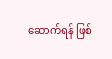ဆောက်ရန် ဖြစ်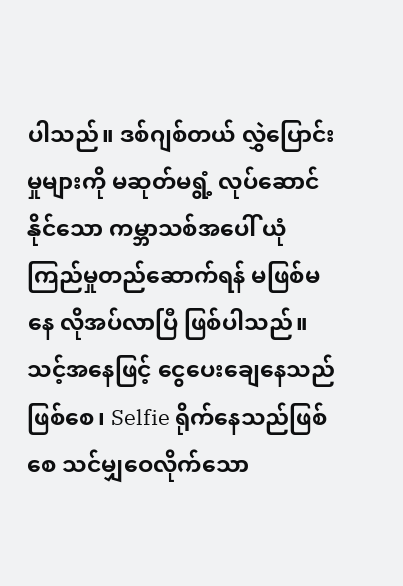ပါသည်။ ဒစ်ဂျစ်တယ် လွှဲပြောင်းမှုများကို မဆုတ်မရွံ့ လုပ်ဆောင်နိုင်သော ကမ္ဘာသစ်အပေါ် ယုံကြည်မှုတည်ဆောက်ရန် မဖြစ်မနေ လိုအပ်လာပြီ ဖြစ်ပါသည်။ သင့်အနေဖြင့် ငွေပေးချေနေသည်ဖြစ်စေ၊ Selfie ရိုက်နေသည်ဖြစ်စေ သင်မျှဝေလိုက်သော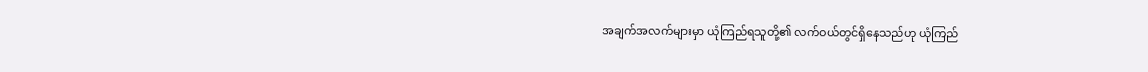အချက်အလက်များမှာ ယုံကြည်ရသူတို့၏ လက်ဝယ်တွင်ရှိနေသည်ဟု ယုံကြည်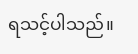ရသင့်ပါသည်။